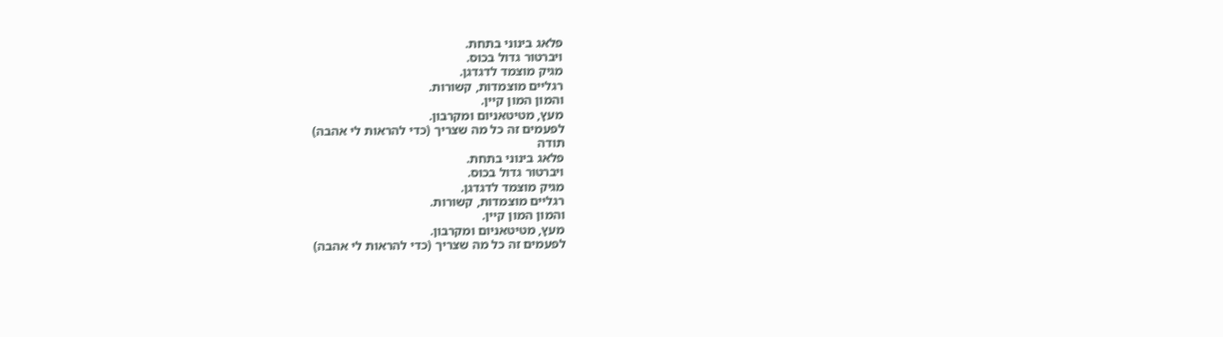פלאג בינוני בתחת.
ויברטור גדול בכוס.
מגיק מוצמד לדגדגן.
רגליים מוצמדות, קשורות.
והמון המון קיין.
מעץ, מטיטאניום ומקרבון.
לפעמים זה כל מה שצריך (כדי להראות לי אהבה)
תודה
פלאג בינוני בתחת.
ויברטור גדול בכוס.
מגיק מוצמד לדגדגן.
רגליים מוצמדות, קשורות.
והמון המון קיין.
מעץ, מטיטאניום ומקרבון.
לפעמים זה כל מה שצריך (כדי להראות לי אהבה)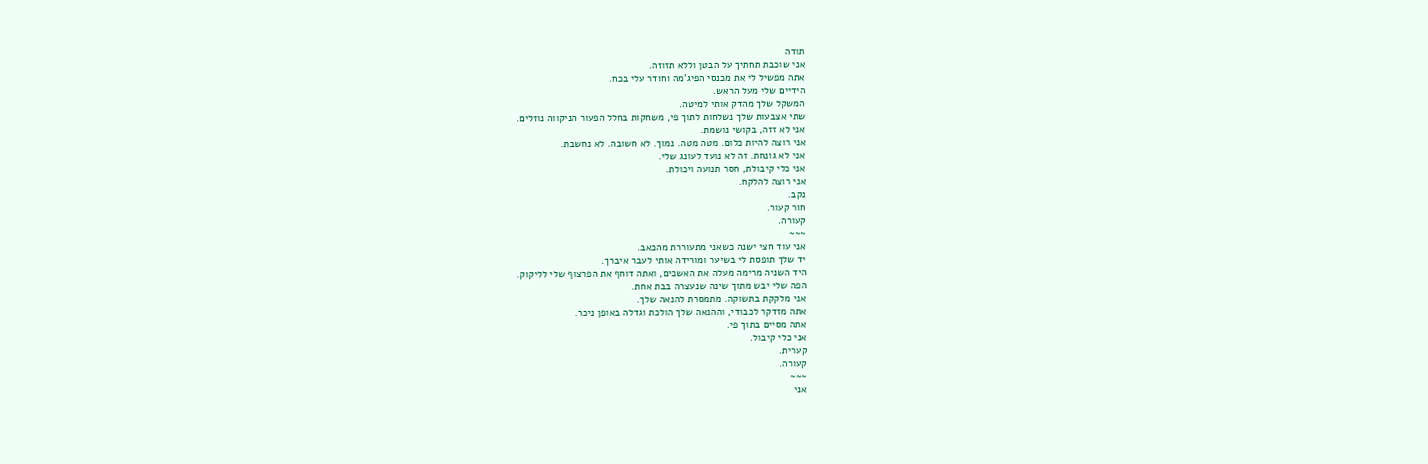תודה
אני שוכבת תחתיך על הבטן וללא תזוזה.
אתה מפשיל לי את מכנסי הפיג'מה וחודר עלי בכח.
הידיים שלי מעל הראש.
המשקל שלך מהדק אותי למיטה.
שתי אצבעות שלך נשלחות לתוך פי, משחקות בחלל הפעור הניקווה נוזלים.
אני לא זזה, בקושי נושמת.
אני רוצה להיות כלום. מטה מטה. נמוך. לא חשובה. לא נחשבת.
אני לא גונחת. זה לא נועד לעונג שלי.
אני כלי קיבולת, חסר תנועה ויכולת.
אני רוצה להלקח.
נקב.
חור קעור.
קעורה.
~~~
אני עוד חצי ישנה כשאני מתעוררת מהכאב.
יד שלך תופסת לי בשיער ומורידה אותי לעבר איברך.
היד השניה מרימה מעלה את האשכים, ואתה דוחף את הפרצוף שלי לליקוק.
הפה שלי יבש מתוך שינה שנעצרה בבת אחת.
אני מלקקת בתשוקה. מתמסרת להנאה שלך.
אתה מזדקר לכבודי, וההנאה שלך הולכת וגדלה באופן ניכר.
אתה מסיים בתוך פי.
אני כלי קיבול.
קערית.
קעורה.
~~~
אני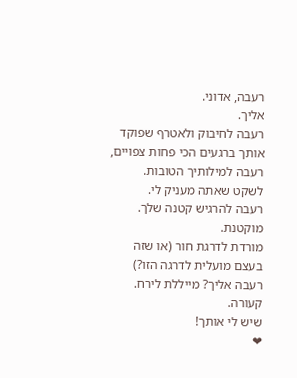רעבה, אדוני.
אליך.
רעבה לחיבוק ולאטרף שפוקד אותך ברגעים הכי פחות צפויים,
רעבה למילותיך הטובות.
לשקט שאתה מעניק לי.
רעבה להרגיש קטנה שלך.
מוקטנת.
מורדת לדרגת חור (או שזה בעצם מועלית לדרגה הזו?)
רעבה אליך? מייללת לירח.
קעורה.
שיש לי אותך!
❤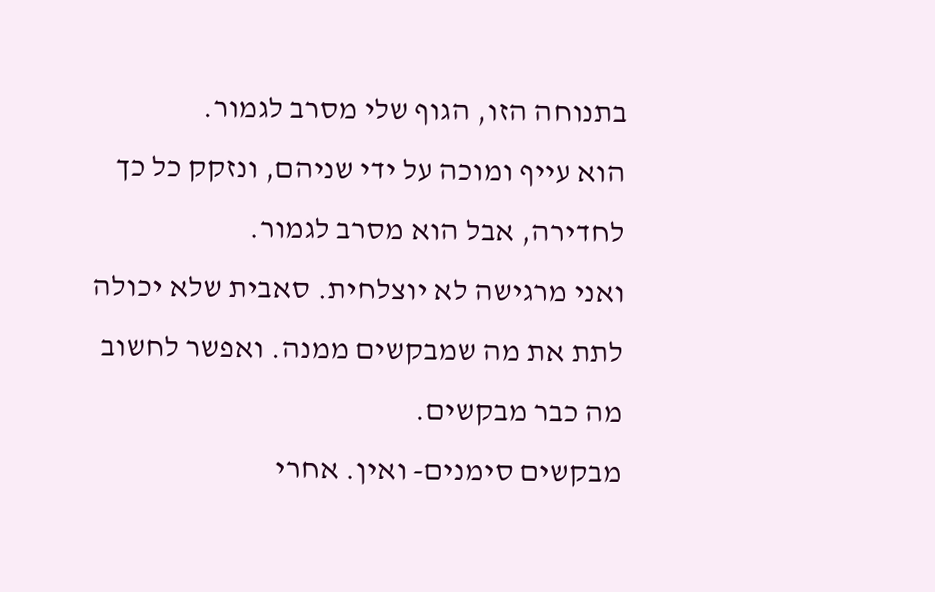בתנוחה הזו, הגוף שלי מסרב לגמור.
הוא עייף ומוכה על ידי שניהם, ונזקק כל כך לחדירה, אבל הוא מסרב לגמור.
ואני מרגישה לא יוצלחית. סאבית שלא יכולה לתת את מה שמבקשים ממנה. ואפשר לחשוב מה כבר מבקשים.
מבקשים סימנים- ואין. אחרי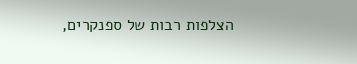הצלפות רבות של ספנקרים,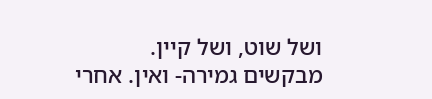ושל שוט, ושל קיין.
מבקשים גמירה- ואין. אחרי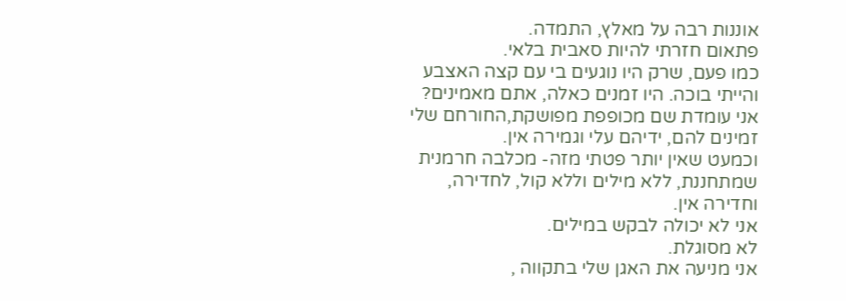אוננות רבה על מאלץ, התמדה.
פתאום חזרתי להיות סאבית בלאי.
כמו פעם, שרק היו נוגעים בי עם קצה האצבע והייתי בוכה. היו זמנים כאלה, אתם מאמינים?
אני עומדת שם מכופפת מפושקת,החורחם שלי זמינים להם, ידיהם עלי וגמירה אין.
וכמעט שאין יותר פטתי מזה- מכלבה חרמנית שמתחננת, ללא מילים וללא קול, לחדירה, וחדירה אין.
אני לא יכולה לבקש במילים.
לא מסוגלת.
אני מניעה את האגן שלי בתקווה ,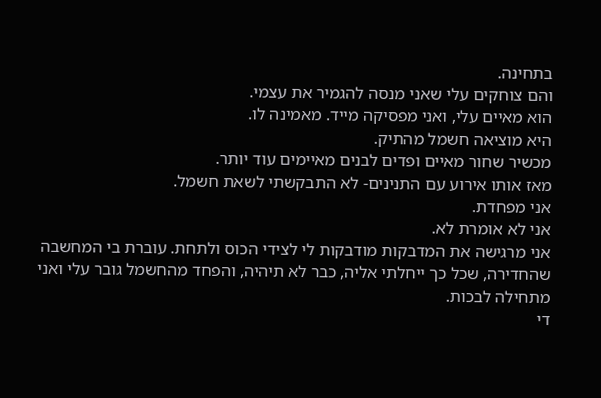בתחינה.
והם צוחקים עלי שאני מנסה להגמיר את עצמי.
הוא מאיים עלי, ואני מפסיקה מייד. מאמינה לו.
היא מוציאה חשמל מהתיק.
מכשיר שחור מאיים ופדים לבנים מאיימים עוד יותר.
מאז אותו אירוע עם התנינים- לא התבקשתי לשאת חשמל.
אני מפחדת.
אני לא אומרת לא.
אני מרגישה את המדבקות מודבקות לי לצידי הכוס ולתחת. עוברת בי המחשבה שהחדירה, שכל כך ייחלתי אליה, כבר לא תיהיה, והפחד מהחשמל גובר עלי ואני מתחילה לבכות.
די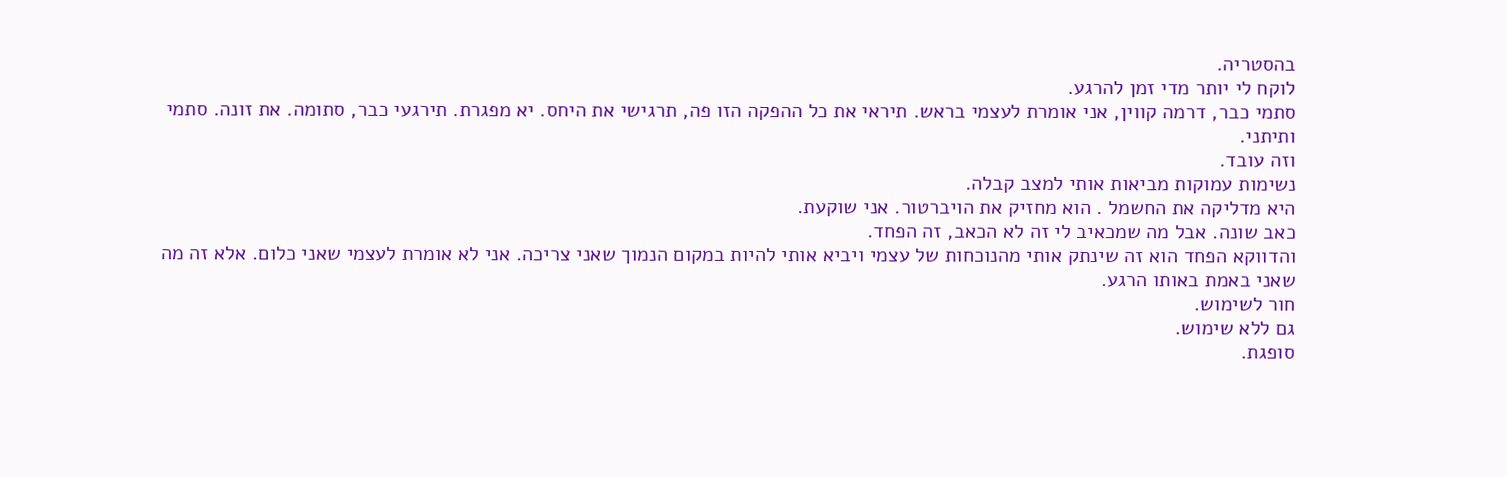בהסטריה.
לוקח לי יותר מדי זמן להרגע.
סתמי כבר, דרמה קווין, אני אומרת לעצמי בראש. תיראי את כל ההפקה הזו פה, תרגישי את היחס. יא מפגרת. תירגעי כבר, סתומה. את זונה. סתמי ותיתני.
וזה עובד.
נשימות עמוקות מביאות אותי למצב קבלה.
היא מדליקה את החשמל . הוא מחזיק את הויברטור. אני שוקעת.
כאב שונה. אבל מה שמכאיב לי זה לא הכאב, זה הפחד.
והדווקא הפחד הוא זה שינתק אותי מהנוכחות של עצמי ויביא אותי להיות במקום הנמוך שאני צריכה. אני לא אומרת לעצמי שאני כלום. אלא זה מה שאני באמת באותו הרגע.
חור לשימוש.
גם ללא שימוש.
סופגת.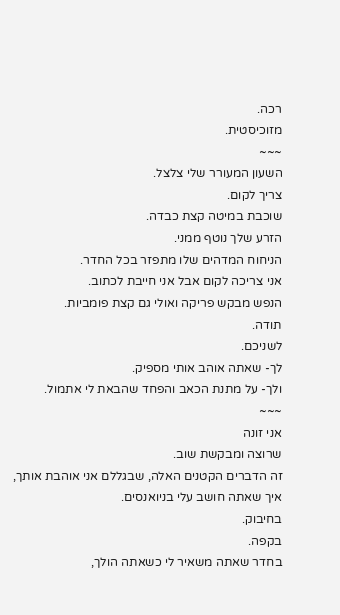רכה.
מזוכיסטית.
~~~
השעון המעורר שלי צלצל.
צריך לקום.
שוכבת במיטה קצת כבדה.
הזרע שלך נוטף ממני.
הניחוח המדהים שלו מתפזר בכל החדר.
אני צריכה לקום אבל אני חייבת לכתוב.
הנפש מבקש פריקה ואולי גם קצת פומביות.
תודה.
לשניכם.
לך- שאתה אוהב אותי מספיק.
ולך- על מתנת הכאב והפחד שהבאת לי אתמול.
~~~
אני זונה
שרוצה ומבקשת שוב.
זה הדברים הקטנים האלה, שבגללם אני אוהבת אותך,
איך שאתה חושב עלי בניואנסים.
בחיבוק.
בקפה.
בחדר שאתה משאיר לי כשאתה הולך,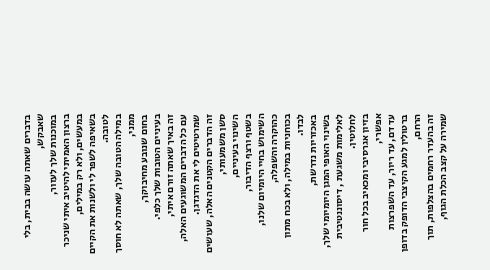בדברים שאתה עושה בבית, בלי שאבקש,
במוכנות שלך לעזור,
ברצון האמיתי להיטיב איתי שניכר במעשים, ולא רק במילים,
בשאיפה לשפר לי ולשנות את הקיים לטובה.
במילה הטובה שלך, שאתה לא חוסך ממני,
בחום שנובע מחיבוקך,
בעיניים הטובות שלך כלפי.
זה באיך שאתה זורם איתי,
עם כל הדברים המשוגעים האלה,
שמרטיטים לי את הדגדגן.
זה הדברים הקטנים האלה, שעושים סשן משמעותי,
השינוי בעיניים,
בשטף ורצף הדיבור,
השימוש בחיי היומיום שלנו, כהוקרה והשפלה,
בכוחניות במילה, ולא בכח מתון לבדו.
באכזריות נדרשת,
בשינוי האופי המגן היומיומי שלך, לאלימות משגעת , דיסוננטיבית לחלוטין.
בזיון אגרסיבי ומכאיב בכל חור אפשרי,
עד דם, עד ריור, עד השפרצות ברטולין למגע הקיצבי הדופק בדופן הרחם,
זה בהעדר רחמים בהצלפות, תוך שמירה על קצב הכלת הגוף,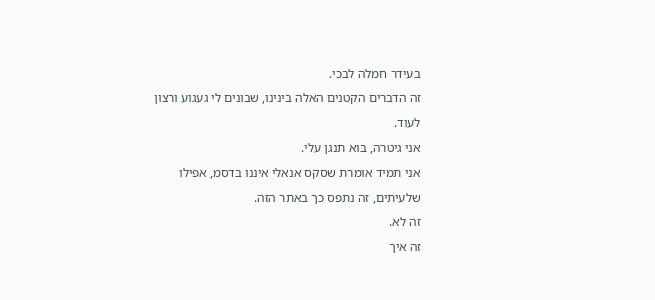בעידר חמלה לבכי.
זה הדברים הקטנים האלה בינינו, שבונים לי געגוע ורצון לעוד.
אני גיטרה, בוא תנגן עלי.
אני תמיד אומרת שסקס אנאלי איננו בדסמ, אפילו שלעיתים, זה נתפס כך באתר הזה.
זה לא.
זה איך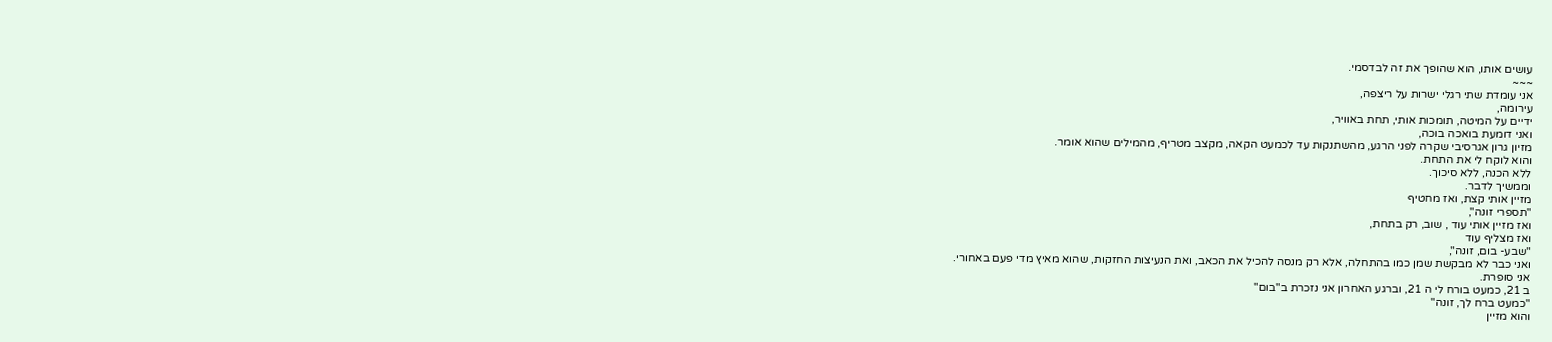עושים אותו, הוא שהופך את זה לבדסמי.
~~~
אני עומדת שתי רגלי ישרות על ריצפה,
עירומה,
ידיים על המיטה, תומכות אותי, תחת באוויר,
ואני דומעת בואכה בוכה,
מזיון גרון אגרסיבי שקרה לפני הרגע, מהשתנקות עד לכמעט הקאה, מקצב מטריף, מהמילים שהוא אומר.
והוא לוקח לי את התחת.
ללא הכנה, ללא סיכוך.
וממשיך לדבר.
מזיין אותי קצת, ואז מחטיף
"תספרי זונה",
ואז מזיין אותי עוד , שוב, רק בתחת,
ואז מצליף עוד
"שבע- בום, זונה",
ואני כבר לא מבקשת שמן כמו בהתחלה, אלא רק מנסה להכיל את הכאב, ואת הנעיצות החזקות, שהוא מאיץ מדי פעם באחורי.
אני סופרת.
ב 21, כמעט בורח לי ה 21, וברגע האחרון אני נזכרת ב"בום"
"כמעט ברח לך, זונה"
והוא מזיין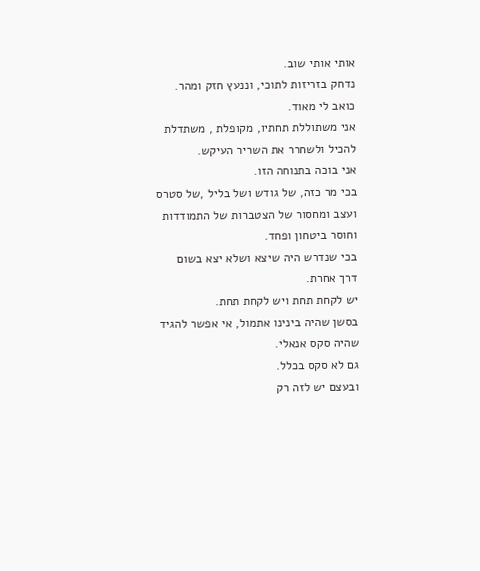אותי אותי שוב.
נדחק בזריזות לתוכי, וננעץ חזק ומהר.
כואב לי מאוד.
אני משתוללת תחתיו, מקופלת , משתדלת להכיל ולשחרר את השריר העיקש.
אני בוכה בתנוחה הזו.
בכי מר כזה, של גודש ושל בליל ,של סטרס ועצב ומחסור של הצטברות של התמודדות וחוסר ביטחון ופחד.
בכי שנדרש היה שיצא ושלא יצא בשום דרך אחרת.
יש לקחת תחת ויש לקחת תחת.
בסשן שהיה בינינו אתמול, אי אפשר להגיד שהיה סקס אנאלי.
גם לא סקס בכלל.
ובעצם יש לזה רק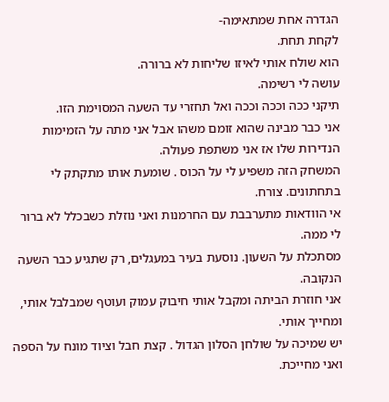הגדרה אחת שמתאימה-
לקחת תחת.
הוא שולח אותי לאיזו שליחות לא ברורה.
עושה לי רשימה.
תיקני ככה וככה וככה ואל תחזרי עד השעה המסוימת הזו.
אני כבר מבינה שהוא זומם משהו אבל אני מתה על הזמימות הנדירות שלו אז אני משתפת פעולה.
המשחק הזה משפיע לי על הכוס . שומעת אותו מתקתק לי בתחתונים. צורח.
אי הוודאות מתערבבת עם החרמנות ואני נוזלת כשבכלל לא ברור לי ממה.
מסתכלת על השעון. נוסעת בעיר במעגלים, רק שתגיע כבר השעה הנקובה.
אני חוזרת הביתה ומקבל אותי חיבוק עמוק ועוטף שמבלבל אותי, ומחייך אותי.
יש שמיכה על שולחן הסלון הגדול . קצת חבל וציוד מונח על הספה ואני מחייכת.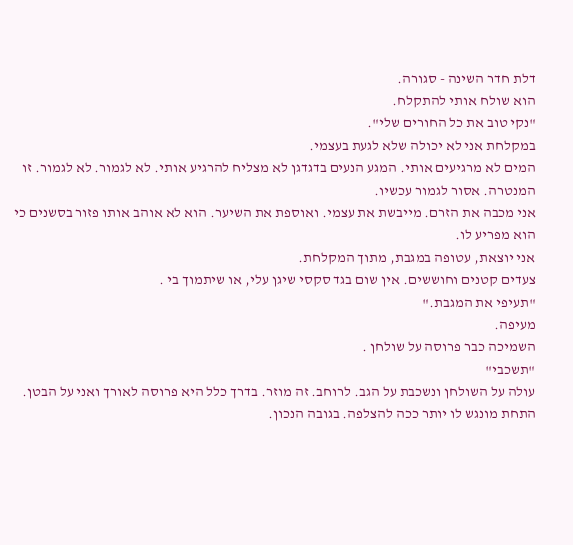דלת חדר השינה - סגורה.
הוא שולח אותי להתקלח.
"נקי טוב את כל החורים שלי".
במקלחת אני לא יכולה שלא לגעת בעצמי.
המים לא מרגיעים אותי. המגע הנעים בדגדגן לא מצליח להרגיע אותי. לא לגמור. לא לגמור. זו המנטרה. אסור לגמור עכשיו.
אני מכבה את הזרם. מייבשת את עצמי. ואוספת את השיער. הוא לא אוהב אותו פזור בסשנים כי הוא מפריע לו.
אני יוצאת, עטופה במגבת, מתוך המקלחת.
צעדים קטנים וחוששים. אין שום בגד סקסי שיגן עלי, או שיתמוך בי .
"תעיפי את המגבת."
מעיפה.
השמיכה כבר פרוסה על שולחן .
"תשכבי"
עולה על השולחן ונשכבת על הגב. לרוחב. זה מוזר. בדרך כלל היא פרוסה לאורך ואני על הבטן. התחת מונגש לו יותר ככה להצלפה. בגובה הנכון.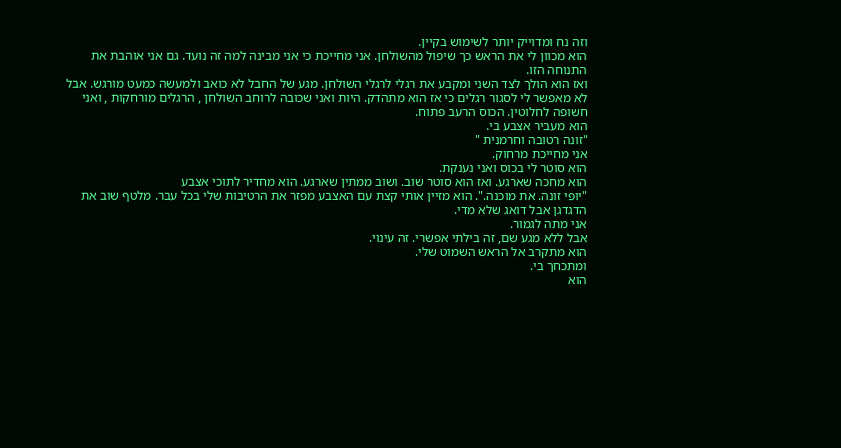וזה נח ומדוייק יותר לשימוש בקיין.
הוא מכוון לי את הראש כך שיפול מהשולחן. אני מחייכת כי אני מבינה למה זה נועד. גם אני אוהבת את התנוחה הזו.
ואז הוא הולך לצד השני ומקבע את רגלי לרגלי השולחן. מגע של החבל לא כואב ולמעשה כמעט מורגש. אבל לא מאפשר לי לסגור רגלים כי אז הוא מתהדק. היות ואני שכובה לרוחב השולחן , הרגלים מורחקות , ואני חשופה לחלוטין. הכוס הרעב פתוח.
הוא מעביר אצבע בי.
"זונה רטובה וחרמנית "
אני מחייכת מרחוק.
הוא סוטר לי בכוס ואני נענקת.
הוא מחכה שארגע. ואז הוא סוטר שוב. ושוב ממתין שארגע. הוא מחדיר לתוכי אצבע
"יופי זונה. את מוכנה.". הוא מזיין אותי קצת עם האצבע מפזר את הרטיבות שלי בכל עבר. מלטף שוב את הדגדגן אבל דואג שלא מדי.
אני מתה לגמור.
אבל ללא מגע שם, זה בילתי אפשרי. זה עינוי.
הוא מתקרב אל הראש השמוט שלי.
ומתכחך בי.
הוא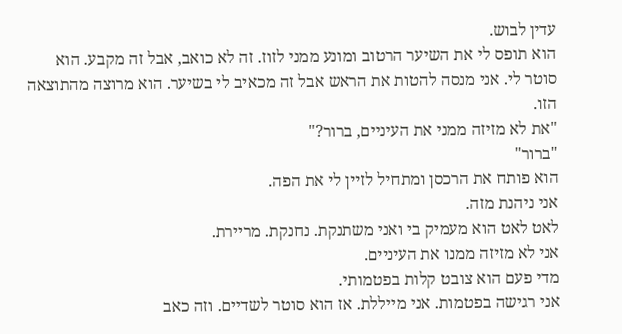עדין לבוש.
הוא תופס לי את השיער הרטוב ומונע ממני לזוז. זה לא כואב, אבל זה מקבע. הוא סוטר לי. אני מנסה להטות את הראש אבל זה מכאיב לי בשיער. הוא מרוצה מהתוצאה הזו.
"את לא מזיזה ממני את העיניים, ברור?"
"ברור"
הוא פותח את הרכסן ומתחיל לזיין לי את הפה.
אני ניהנת מזה.
לאט לאט הוא מעמיק בי ואני משתנקת. נחנקת. מריירת.
אני לא מזיזה ממנו את העיניים.
מדי פעם הוא צובט קלות בפטמותי.
אני רגישה בפטמות. אני מייללת. אז הוא סוטר לשדיים. וזה כאב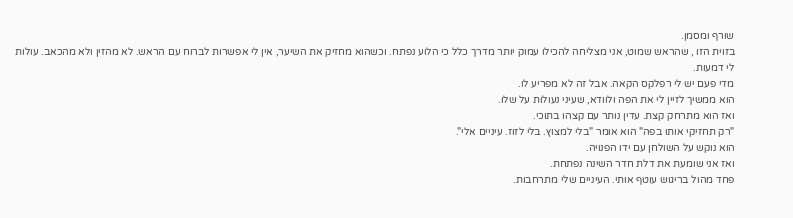שורף ומסמן.
בזוית הזו , שהראש שמוט, אני מצליחה להכילו עמוק יותר מדרך כלל כי הלוע נפתח. וכשהוא מחזיק את השיער, אין לי אפשרות לברוח עם הראש. לא מהזין ולא מהכאב. עולות לי דמעות.
מדי פעם יש לי רפלקס הקאה. אבל זה לא מפריע לו.
הוא ממשיך לזיין לי את הפה ולוודא, שעיני נעולות על שלו.
ואז הוא מתרחק קצת. עדין נותר עם קצהו בתוכי.
"רק תחזיקי אותו בפה" הוא אומר "בלי למצוץ. בלי לזוז. עיניים אלי".
הוא נוקש על השולחן עם ידו הפנויה.
ואז אני שומעת את דלת חדר השינה נפתחת.
פחד מהול בריגוש עוטף אותי. העיניים שלי מתרחבות.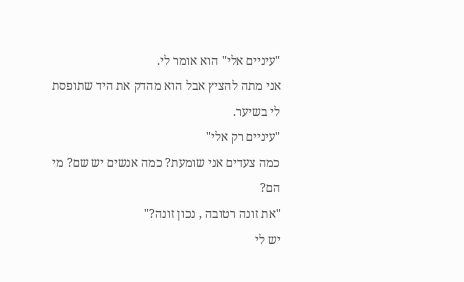"עיניים אלי" הוא אומר לי.
אני מתה להציץ אבל הוא מהדק את היד שתופסת לי בשיער.
"עיניים רק אלי"
כמה צעדים אני שומעת? כמה אנשים יש שם? מי הם?
"את זונה רטובה , נכון זונה?"
יש לי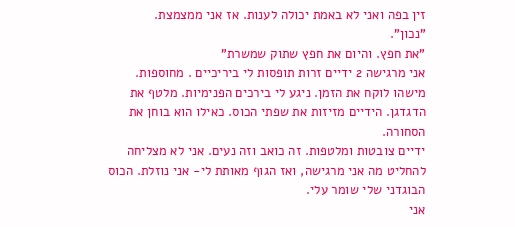זין בפה ואני לא באמת יכולה לענות. אז אני ממצמצת.
"נכון".
"את חפץ. והיום את חפץ שתוק שמשרת"
אני מרגישה 2 ידיים זרות תופסות לי ביריכיים . מחוספות. מישהו לוקח את הזמן. ניגע לי בירכים הפנימיות. מלטף את הדגדגן. הידיים מזיזות את שפתי הכוס. כאילו הוא בוחן את הסחורה.
ידיים צובטות ומלטפות. זה כואב וזה נעים. אני לא מצליחה להחליט מה אני מרגישה, ואז הגוף מאותת לי- אני נוזלת. הכוס הבוגדני שלי שומר עלי.
אני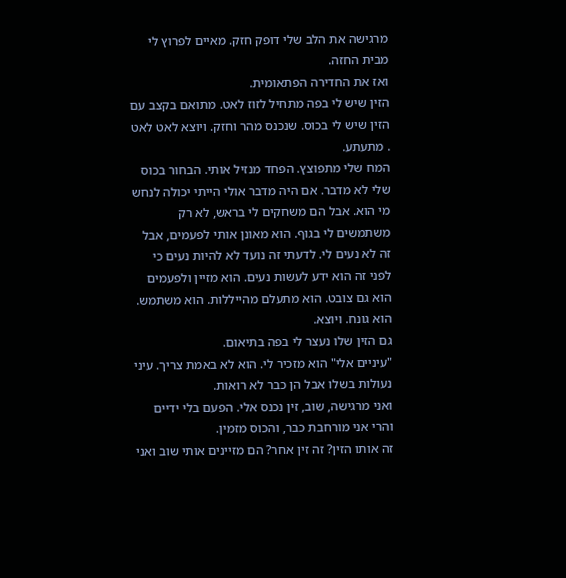מרגישה את הלב שלי דופק חזק. מאיים לפרוץ לי מבית החזה.
ואז את החדירה הפתאומית.
הזין שיש לי בפה מתחיל לזוז לאט. מתואם בקצב עם הזין שיש לי בכוס. שנכנס מהר וחזק. ויוצא לאט לאט . מתעתע.
המח שלי מתפוצץ. הפחד מנזיל אותי. הבחור בכוס שלי לא מדבר. אם היה מדבר אולי הייתי יכולה לנחש מי הוא. אבל הם משחקים לי בראש, לא רק משתמשים לי בגוף. הוא מאונן אותי לפעמים, אבל זה לא נעים לי. לדעתי זה נועד לא להיות נעים כי לפני זה הוא ידע לעשות נעים. הוא מזיין ולפעמים הוא גם צובט. הוא מתעלם מהייללות. הוא משתמש.
הוא גונח. ויוצא.
גם הזין שלו נעצר לי בפה בתיאום.
"עיניים אלי" הוא מזכיר לי. הוא לא באמת צריך. עיני נעולות בשלו אבל הן כבר לא רואות.
ואני מרגישה, שוב, זין נכנס אלי. הפעם בלי ידיים והרי אני מורחבת כבר, והכוס מזמין.
זה אותו הזין? זה זין אחר? הם מזיינים אותי שוב ואני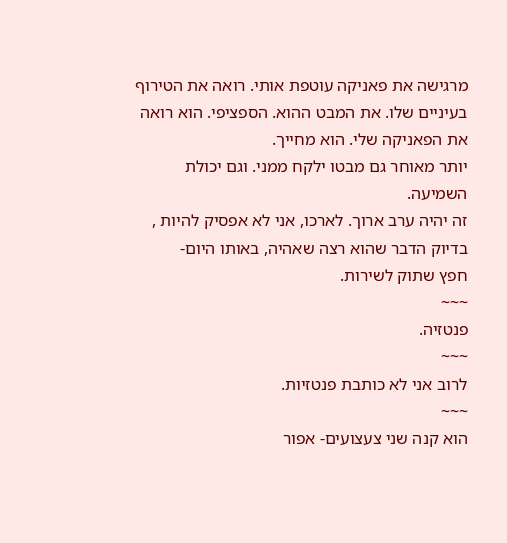מרגישה את פאניקה עוטפת אותי. רואה את הטירוף בעיניים שלו. את המבט ההוא. הספציפי. הוא רואה את הפאניקה שלי. הוא מחייך.
יותר מאוחר גם מבטו ילקח ממני. וגם יכולת השמיעה.
זה יהיה ערב ארוך. לארכו, אני לא אפסיק להיות , בדיוק הדבר שהוא רצה שאהיה, באותו היום-
חפץ שתוק לשירות.
~~~
פנטזיה.
~~~
לרוב אני לא כותבת פנטזיות.
~~~
הוא קנה שני צעצועים- אפור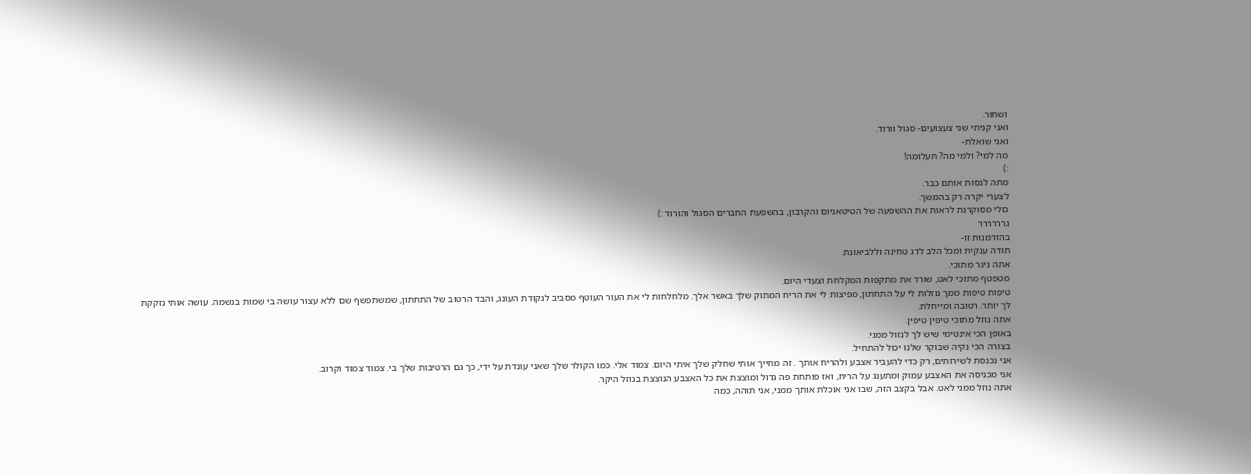ושחור.
ואני קניתי שני צעצועים- סגול וורוד.
ואני שואלת-
מה למי? ולמי מה? תעלומה!
:)
מתה לנסות אותם כבר.
לצערי יקרה רק בהמשך.
כולי מסוקרנת לראות את ההשפעה של הטיטאניום והקרבון, בהשפעת החברים הסגול והורוד :)
גרררררר
בהזדמנות זו-
תודה ענקית ומכל הלב לדג טחינה וללביאונת.
אתה ניגר מתוכי.
מטפטף מתוכי לאט, שורד את מתקפות המקלחת וצעדי היום.
טיפות טיפות ממך נוזלות לי על התחתון, מפיצות לי את הריח המתוק שלך באשר אלך. מלחלחות לי את העור העוטף מסביב לנקודת העונג, והבד הרטוב של התחתון, שמשתפשף שם ללא עצור עושה בי שמות בנשמה. עושה אותי נזקקת לך יותר. רטובה ומייחלת.
אתה נוזל מתוכי טיפין טיפין.
באופן הכי אינטימי שיש לך לנזול ממני.
בצורה הכי נקיה שבוקר שלנו יכול להתחיל.
אני נכנסת לשירותים, רק כדי להעביר אצבע ולהריח אותך . זה מחייך אותי שחלק שלך איתי היום. צמוד אלי. כמו הקולר שלך שאני עונדת על ידי, כך גם הרטיבות שלך בי. צמוד צמוד וקרוב.
אני מכניסה את האצבע עמוק ומתענג על הריח, ואז פותחת פה גדול ומוצצת את כל האצבע הנוצצת בנוזל היקר.
אתה נוזל ממני לאט. אבל בקצב הזה, שבו אני אוכלת אותך ממני, אני תוהה, כמה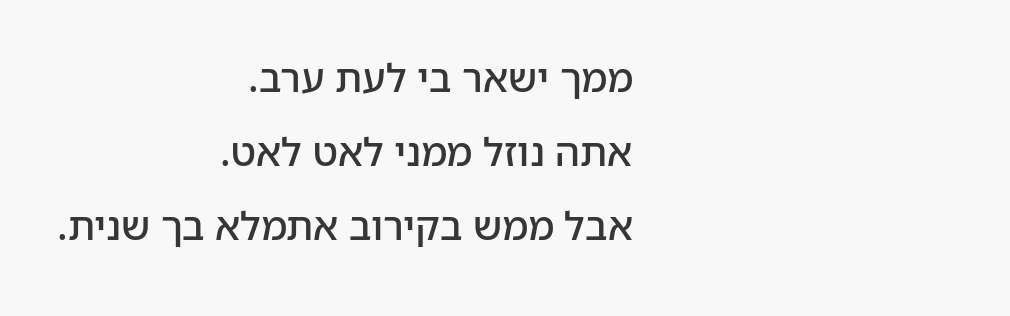ממך ישאר בי לעת ערב.
אתה נוזל ממני לאט לאט.
אבל ממש בקירוב אתמלא בך שנית.